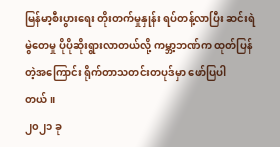မြန်မာ့စီးပွားရေး တိုးတက်မှုနှုန်း ရပ်တန့်လာပြီး ဆင်းရဲမွဲတေမှု ပိုပိုဆိုးရွားလာတယ်လို့ ကမ္ဘာ့ဘဏ်က ထုတ်ပြန်တဲ့အကြောင်း ရိုက်တာသတင်းတပုဒ်မှာ ဖော်ပြပါတယ်။
၂၀၂၁ ခု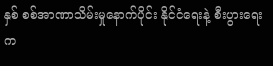နှစ် စစ်အာဏာသိမ်းမှုနောက်ပိုင်း နိုင်ငံရေးနဲ့ စီးပွားရေး က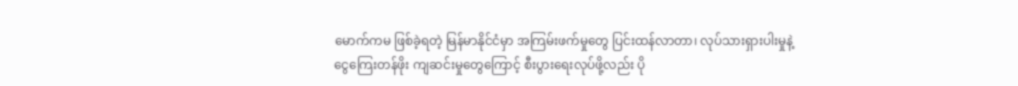မောက်ကမ ဖြစ်ခဲ့ရတဲ့ မြန်မာနိုင်ငံမှာ အကြမ်းဖက်မှုတွေ ပြင်းထန်လာတာ၊ လုပ်သားရှားပါးမှုနဲ့ ငွေကြေးတန်ဖိုး ကျဆင်းမှုတွေကြောင့် စီးပွားရေးလုပ်ဖို့လည်း ပို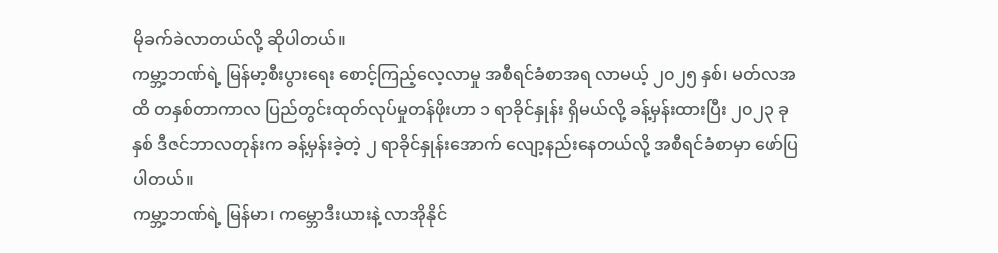မိုခက်ခဲလာတယ်လို့ ဆိုပါတယ်။
ကမ္ဘာ့ဘဏ်ရဲ့ မြန်မာ့စီးပွားရေး စောင့်ကြည့်လေ့လာမှု အစီရင်ခံစာအရ လာမယ့် ၂၀၂၅ နှစ်၊ မတ်လအထိ တနှစ်တာကာလ ပြည်တွင်းထုတ်လုပ်မှုတန်ဖိုးဟာ ၁ ရာခိုင်နှုန်း ရှိမယ်လို့ ခန့်မှန်းထားပြီး ၂၀၂၃ ခုနှစ် ဒီဇင်ဘာလတုန်းက ခန့်မှန်းခဲ့တဲ့ ၂ ရာခိုင်နှုန်းအောက် လျော့နည်းနေတယ်လို့ အစီရင်ခံစာမှာ ဖော်ပြပါတယ်။
ကမ္ဘာ့ဘဏ်ရဲ့ မြန်မာ၊ ကမ္ဘောဒီးယားနဲ့ လာအိုနိုင်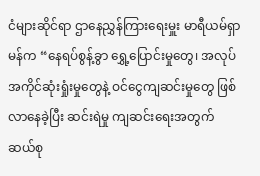ငံများဆိုင်ရာ ဌာနေညွှန်ကြားရေးမှူး မာရီယမ်ရှာမန်က “နေရပ်စွန့်ခွာ ရွှေ့ပြောင်းမှုတွေ၊ အလုပ်အကိုင်ဆုံးရှုံးမှုတွေနဲ့ ဝင်ငွေကျဆင်းမှုတွေ ဖြစ်လာနေခဲ့ပြီး ဆင်းရဲမှု ကျဆင်းရေးအတွက် ဆယ်စု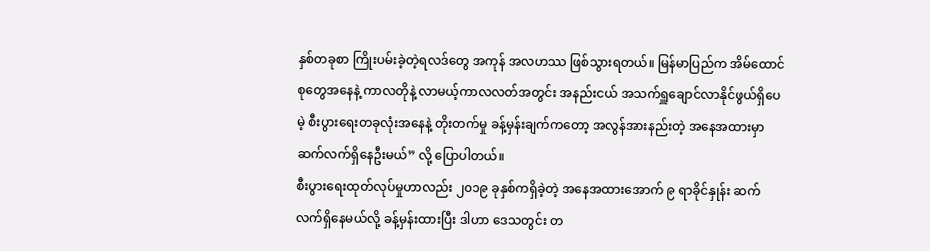နှစ်တခုစာ ကြိုးပမ်းခဲ့တဲ့ရလဒ်တွေ အကုန် အလဟဿ ဖြစ်သွားရတယ်။ မြန်မာပြည်က အိမ်ထောင်စုတွေအနေနဲ့ ကာလတိုနဲ့ လာမယ့်ကာလလတ်အတွင်း အနည်းငယ် အသက်ရှူချောင်လာနိုင်ဖွယ်ရှိပေမဲ့ စီးပွားရေးတခုလုံးအနေနဲ့ တိုးတက်မှု ခန့်မှန်းချက်ကတော့ အလွန်အားနည်းတဲ့ အနေအထားမှာ ဆက်လက်ရှိနေဦးမယ်” လို့ ပြောပါတယ်။
စီးပွားရေးထုတ်လုပ်မှုဟာလည်း ၂၀၁၉ ခုနှစ်ကရှိခဲ့တဲ့ အနေအထားအောက် ၉ ရာခိုင်နှုန်း ဆက်လက်ရှိနေမယ်လို့ ခန့်မှန်းထားပြီး ဒါဟာ ဒေသတွင်း တ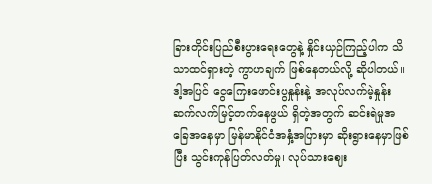ခြားတိုင်းပြည်စီးပွားရေးတွေနဲ့ နှိုင်းယှဉ်ကြည့်ပါက သိသာထင်ရှားတဲ့ ကွာဟချက် ဖြစ်နေတယ်လို့ ဆိုပါတယ်။
ဒါ့အပြင် ငွေကြေးဖောင်းပွနှုန်းနဲ့ အလုပ်လက်မဲ့နှုန်း ဆက်လက်မြင့်တက်နေဖွယ် ရှိတဲ့အတွက် ဆင်းရဲမှုအခြေအနေမှာ မြန်မာနိုင်ငံအနှံ့အပြားမှာ ဆိုးရွားနေမှာဖြစ်ပြီး သွင်းကုန်ပြတ်လတ်မှု၊ လုပ်သားဈေး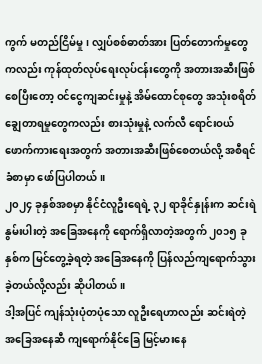ကွက် မတည်ငြိမ်မှု၊ လျှပ်စစ်ဓာတ်အား ပြတ်တောက်မှုတွေကလည်း ကုန်ထုတ်လုပ်ရေးလုပ်ငန်းတွေကို အတားအဆီးဖြစ်စေပြီးတော့ ဝင်ငွေကျဆင်းမှုနဲ့ အိမ်ထောင်စုတွေ အသုံးစရိတ် ချွေတာရမှုတွေကလည်း စားသုံးမှုနဲ့ လက်လီ ရောင်းဝယ်ဖောက်ကားရေးအတွက် အတားအဆီးဖြစ်စေတယ်လို့ အစီရင်ခံစာမှာ ဖော်ပြပါတယ်။
၂၀၂၄ ခုနှစ်အစမှာ နိုင်ငံလူဦးရေရဲ့ ၃၂ ရာခိုင်နှုန်းက ဆင်းရဲနွမ်းပါးတဲ့ အခြေအနေကို ရောက်ရှိလာတဲ့အတွက် ၂၀၁၅ ခုနှစ်က မြင်တွေ့ခဲ့ရတဲ့ အခြေအနေကို ပြန်လည်ကျရောက်သွားခဲ့တယ်လို့လည်း ဆိုပါတယ်။
ဒါ့အပြင် ကျန်သုံးပုံတပုံသော လူဦးရေဟာလည်း ဆင်းရဲတဲ့ အခြေအနေဆီ ကျရောက်နိုင်ခြေ မြင့်မားနေ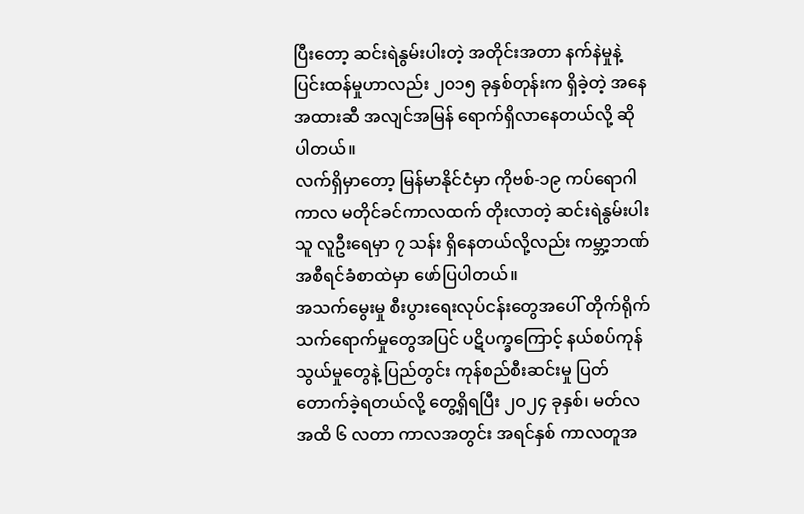ပြီးတော့ ဆင်းရဲနွမ်းပါးတဲ့ အတိုင်းအတာ နက်နဲမှုနဲ့ ပြင်းထန်မှုဟာလည်း ၂၀၁၅ ခုနှစ်တုန်းက ရှိခဲ့တဲ့ အနေအထားဆီ အလျင်အမြန် ရောက်ရှိလာနေတယ်လို့ ဆိုပါတယ်။
လက်ရှိမှာတော့ မြန်မာနိုင်ငံမှာ ကိုဗစ်-၁၉ ကပ်ရောဂါကာလ မတိုင်ခင်ကာလထက် တိုးလာတဲ့ ဆင်းရဲနွမ်းပါးသူ လူဦးရေမှာ ၇ သန်း ရှိနေတယ်လို့လည်း ကမ္ဘာ့ဘဏ် အစီရင်ခံစာထဲမှာ ဖော်ပြပါတယ်။
အသက်မွေးမှု စီးပွားရေးလုပ်ငန်းတွေအပေါ် တိုက်ရိုက်သက်ရောက်မှုတွေအပြင် ပဋိပက္ခကြောင့် နယ်စပ်ကုန်သွယ်မှုတွေနဲ့ ပြည်တွင်း ကုန်စည်စီးဆင်းမှု ပြတ်တောက်ခဲ့ရတယ်လို့ တွေ့ရှိရပြီး ၂ဝ၂၄ ခုနှစ်၊ မတ်လအထိ ၆ လတာ ကာလအတွင်း အရင်နှစ် ကာလတူအ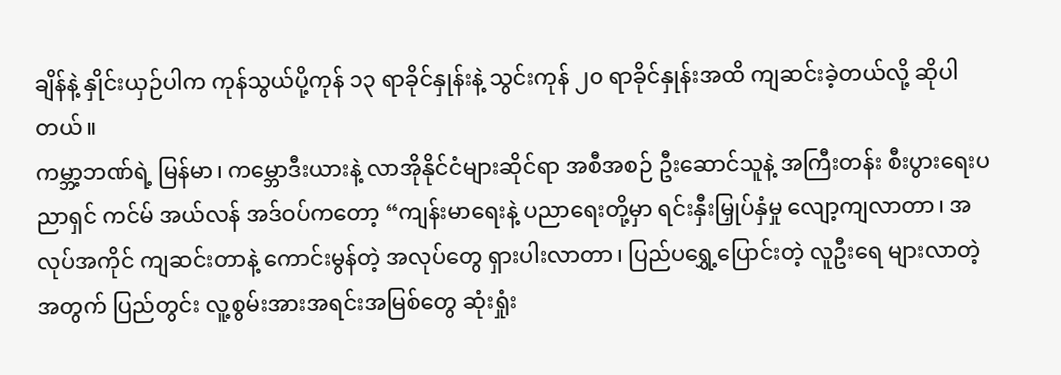ချိန်နဲ့ နှိုင်းယှဉ်ပါက ကုန်သွယ်ပို့ကုန် ၁၃ ရာခိုင်နှုန်းနဲ့ သွင်းကုန် ၂၀ ရာခိုင်နှုန်းအထိ ကျဆင်းခဲ့တယ်လို့ ဆိုပါတယ်။
ကမ္ဘာ့ဘဏ်ရဲ့ မြန်မာ၊ ကမ္ဘောဒီးယားနဲ့ လာအိုနိုင်ငံများဆိုင်ရာ အစီအစဉ် ဦးဆောင်သူနဲ့ အကြီးတန်း စီးပွားရေးပညာရှင် ကင်မ် အယ်လန် အဒ်ဝပ်ကတော့ “ကျန်းမာရေးနဲ့ ပညာရေးတို့မှာ ရင်းနှီးမြှုပ်နှံမှု လျော့ကျလာတာ၊ အလုပ်အကိုင် ကျဆင်းတာနဲ့ ကောင်းမွန်တဲ့ အလုပ်တွေ ရှားပါးလာတာ၊ ပြည်ပရွှေ့ပြောင်းတဲ့ လူဦးရေ များလာတဲ့အတွက် ပြည်တွင်း လူ့စွမ်းအားအရင်းအမြစ်တွေ ဆုံးရှုံး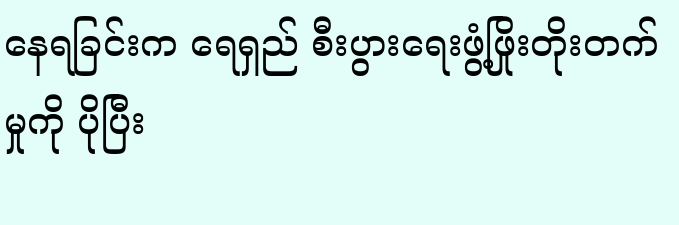နေရခြင်းက ရေရှည် စီးပွားရေးဖွံ့ဖြိုးတိုးတက်မှုကို ပိုပြီး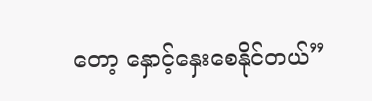တော့ နှောင့်နှေးစေနိုင်တယ်”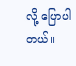လို့ ပြောပါတယ်။